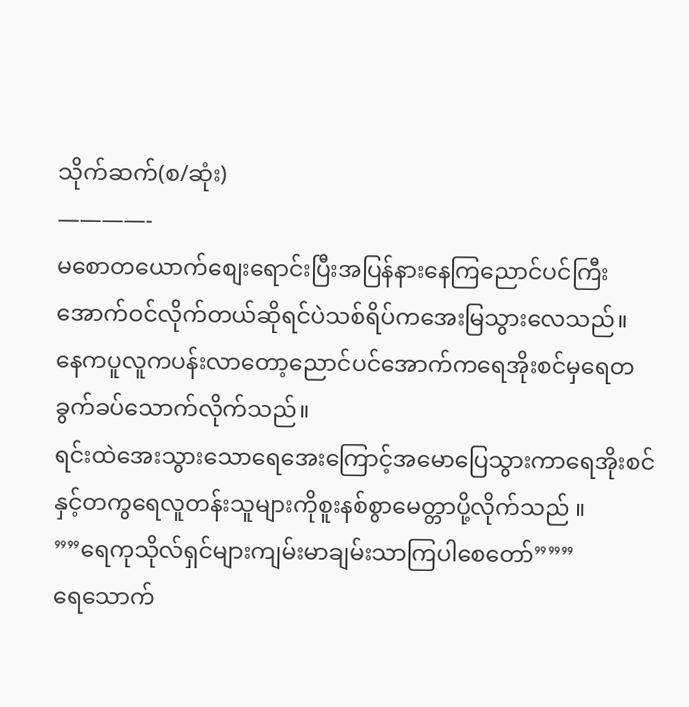သိုက်ဆက်(စ/ဆုံး)
————-
မစောတယောက်စျေးရောင်းပြီးအပြန်နားနေကြညောင်ပင်ကြီးအောက်ဝင်လိုက်တယ်ဆိုရင်ပဲသစ်ရိပ်ကအေးမြသွားလေသည်။
နေကပူလူကပန်းလာတော့ညောင်ပင်အောက်ကရေအိုးစင်မှရေတခွက်ခပ်သောက်လိုက်သည်။
ရင်းထဲအေးသွားသောရေအေးကြောင့်အမောပြေသွားကာရေအိုးစင်နှင့်တကွရေလူတန်းသူများကိုစူးနစ်စွာမေတ္တာပို့လိုက်သည် ။
””ရေကုသိုလ်ရှင်များကျမ်းမာချမ်းသာကြပါစေတော်”””
ရေသောက်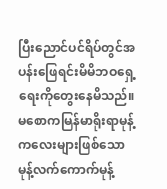ပြီးညောင်ပင်ရိပ်တွင်အပန်းဖြေရင်းမိမိဘဝရှေ့ရေးကိုတွေးနေမိသည်။
မစောကမြန်မာရိုးရာမုန့်ကလေးများဖြစ်သောမုန့်လက်ကောက်မုန့်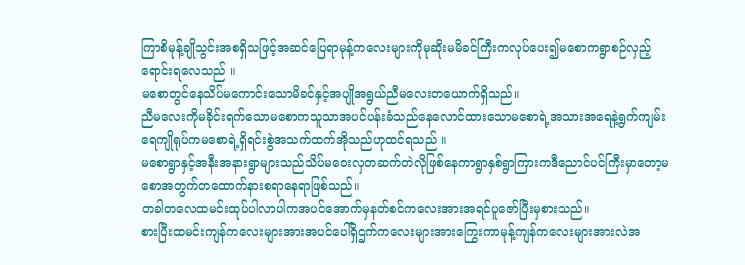ကြာစိမုန့်ချိုသွင်းအစရှိသဖြင့်အဆင်ပြေရာမုန့်ကလေးများကိုမုဆိုးမမိခင်ကြီးကလုပ်ပေး၍မစောကရွာစဉ်လှည့်ရောင်းရလေသည် ။
မစောတွင်နေသိပ်မကောင်းသောမိခင်နှင့်အပျိုအရွယ်ညီမလေးတယောက်ရှိသည်။
ညီမလေးကိုမခိုင်းရက်သောမစောကသူသာအပင်ပန်းခံသည်နေလောင်ထားသောမစောရဲ့အသားအရေနဲ့ရွက်ကျမ်းရေကျိုရုပ်ကမစောရဲ့ရှိရင်းစွဲအသက်ထက်အိုသည်ဟုထင်ရသည် ။
မစောရွာနှင့်အနီးအနားရွာများသည်သိပ်မဝေးလှတဆက်တဲလိုဖြစ်နေကာရွာနှစ်ရွာကြားကဒီညောင်ပင်ကြီးမှာတော့မစောအတွက်တထောက်နားစရာနေရာဖြစ်သည်။
တခါတလေထမင်းထုပ်ပါလာပါကအပင်အောက်မှနတ်စင်ကလေးအားအရင်ပူဇော်ပြီးမှစားသည်။
စားပြီးထမင်းကျန်ကလေးများအားအပင်ပေါ်ရှိဌက်ကလေးများအားကြွေးကာမုန့်ကျန်ကလေးများအားလဲအ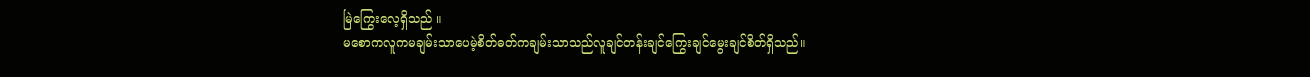မြဲကြွေးလေ့ရှိသည် ။
မစောကလူကမချမ်းသာပေမဲ့စိတ်ဓတ်ကချမ်းသာသည်လူချင်တန်းချင်ကြွေးချင်မွေးချင်စိတ်ရှိသည်။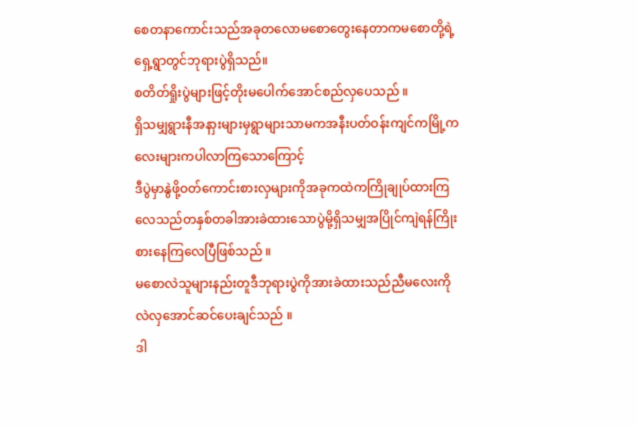စေတနာကောင်းသည်အခုတလောမစောတွေးနေတာကမစောတို့ရဲ့ရှေ့ရွာတွင်ဘုရားပွဲရှိသည်။
စတိတ်ရှိုးပွဲများဖြင့်တိုးမပေါက်အောင်စည်လှပေသည် ။
ရှိသမျှရွားနီအနာှးများမှရွာများသာမကအနီးပတ်ဝန်းကျင်ကမြို့ကလေးများကပါလာကြသောကြောင့်
ဒီပွဲမှာနွဲဖို့ဝတ်ကောင်းစားလှများကိုအခုကထဲကကြိုချုပ်ထားကြလေသည်တနှစ်တခါအားခဲထားသောပွဲမို့ရှိသမျှအပြိုင်ကျဲရန်ကြိုးစားနေကြလေပြီဖြစ်သည် ။
မစောလဲသူများနည်းတူဒီဘုရားပွဲကိုအားခဲထားသည်ညီမလေးကိုလဲလှအောင်ဆင်ပေးချင်သည် ။
ဒါ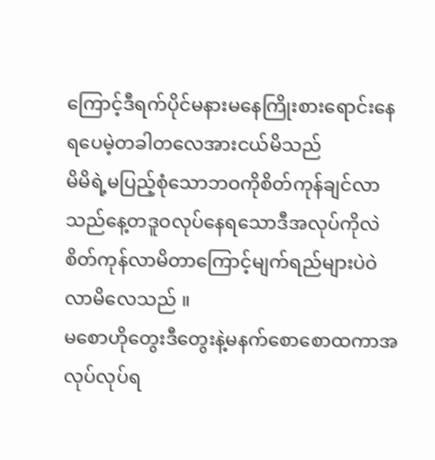ကြောင့်ဒီရက်ပိုင်မနားမနေကြိုးစားရောင်းနေရပေမဲ့တခါတလေအားငယ်မိသည်
မိမိရဲ့မပြည့်စုံသောဘဝကိုစိတ်ကုန်ချင်လာသည်နေ့တဒူဝလုပ်နေရသောဒီအလုပ်ကိုလဲစိတ်ကုန်လာမိတာကြောင့်မျက်ရည်များပဲဝဲလာမိလေသည် ။
မစောဟိုတွေးဒီတွေးနဲ့မနက်စောစောထကာအလုပ်လုပ်ရ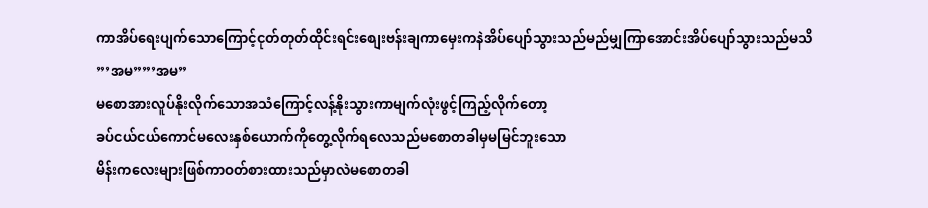ကာအိပ်ရေးပျက်သောကြောင့်ငုတ်တုတ်ထိုင်းရင်းစျေးဗန်းချကာမှေးကနဲအိပ်ပျော်သွားသည်မည်မျှကြာအောင်းအိပ်ပျော်သွားသည်မသိ
”’အမ””’အမ”
မစောအားလူပ်နိုးလိုက်သောအသံကြောင့်လန့်နိုးသွားကာမျက်လုံးဖွင့်ကြည့်လိုက်တော့
ခပ်ငယ်ငယ်ကောင်မလေးနှစ်ယောက်ကိုတွေ့လိုက်ရလေသည်မစောတခါမှမမြင်ဘူးသော
မိန်းကလေးများဖြစ်ကာဝတ်စားထားသည်မှာလဲမစောတခါ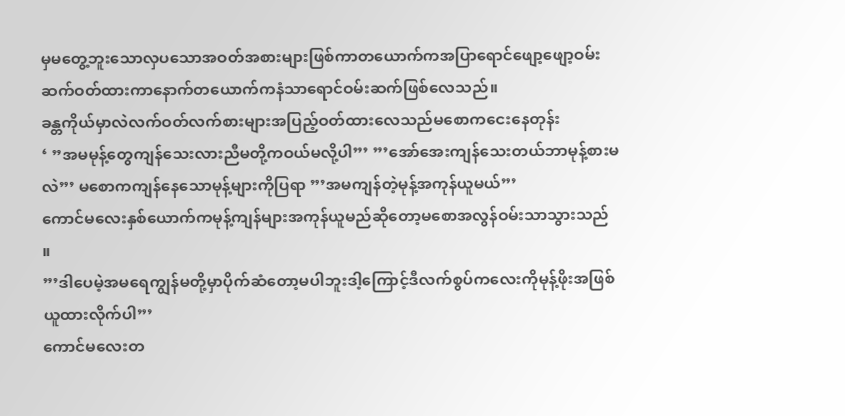မှမတွေ့ဘူးသောလှပသောအဝတ်အစားများဖြစ်ကာတယောက်ကအပြာရောင်ဖျော့ဖျော့ဝမ်းဆက်ဝတ်ထားကာနောက်တယောက်ကနံသာရောင်ဝမ်းဆက်ဖြစ်လေသည်။
ခန္တကိုယ်မှာလဲလက်ဝတ်လက်စားများအပြည့်ဝတ်ထားလေသည်မစောကငေးနေတုန်း
‘ ”အမမုန့်တွေကျန်သေးလားညီမတို့ကဝယ်မလို့ပါ”’ ”’အော်အေးကျန်သေးတယ်ဘာမုန့်စားမလဲ”’ မစောကကျန်နေသောမုန့်များကိုပြရာ ”’အမကျန်တဲ့မုန့်အကုန်ယူမယ်”’
ကောင်မလေးနှစ်ယောက်ကမုန့်ကျန်များအကုန်ယူမည်ဆိုတော့မစောအလွန်ဝမ်းသာသွားသည် ။
”’ဒါပေမဲ့အမရေကျွန်မတို့မှာပိုက်ဆံတော့မပါဘူးဒါ့ကြောင့်ဒီလက်စွပ်ကလေးကိုမုန့်ဖိုးအဖြစ်ယူထားလိုက်ပါ”’
ကောင်မလေးတ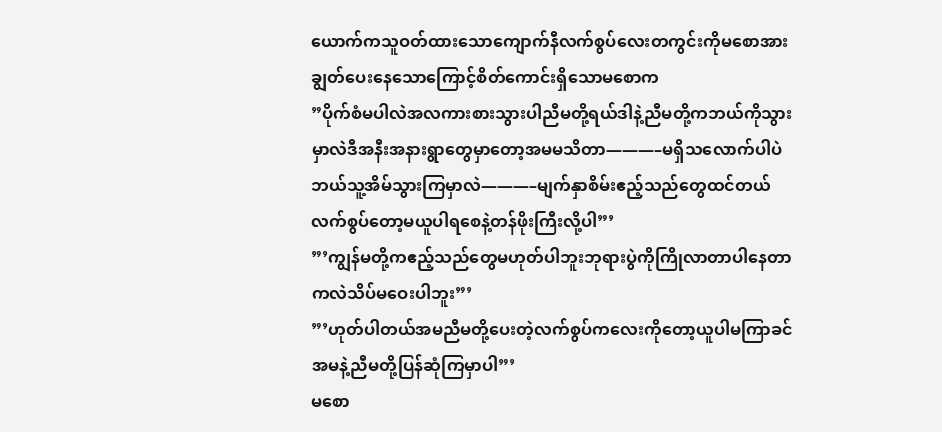ယောက်ကသူဝတ်ထားသောကျောက်နီလက်စွပ်လေးတကွင်းကိုမစောအားချွတ်ပေးနေသောကြောင့်စိတ်ကောင်းရှိသောမစောက
”ပိုက်စံမပါလဲအလကားစားသွားပါညီမတို့ရယ်ဒါနဲ့ညီမတို့ကဘယ်ကိုသွားမှာလဲဒီအနီးအနားရွာတွေမှာတော့အမမသိတာ———–မရှိသလောက်ပါပဲဘယ်သူ့အိမ်သွားကြမှာလဲ———–မျက်နှာစိမ်းဧည့်သည်တွေထင်တယ်လက်စွပ်တော့မယူပါရစေနဲ့တန်ဖိုးကြီးလို့ပါ”’
”’ကျွန်မတို့ကဧည့်သည်တွေမဟုတ်ပါဘူးဘုရားပွဲကိုကြိုလာတာပါနေတာကလဲသိပ်မဝေးပါဘူး”’
”’ဟုတ်ပါတယ်အမညီမတို့ပေးတဲ့လက်စွပ်ကလေးကိုတော့ယူပါမကြာခင်အမနဲ့ညီမတို့ပြန်ဆုံကြမှာပါ”’
မစော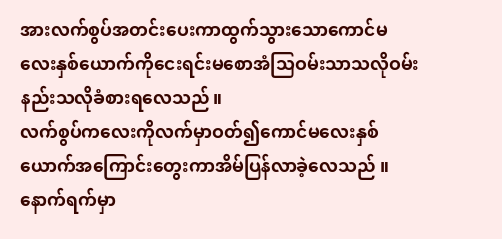အားလက်စွပ်အတင်းပေးကာထွက်သွားသောကောင်မလေးနှစ်ယောက်ကိုငေးရင်းမစောအံသြဝမ်းသာသလိုဝမ်းနည်းသလိုခံစားရလေသည်။
လက်စွပ်ကလေးကိုလက်မှာဝတ်၍ကောင်မလေးနှစ်ယောက်အကြောင်းတွေးကာအိမ်ပြန်လာခဲ့လေသည် ။
နောက်ရက်မှာ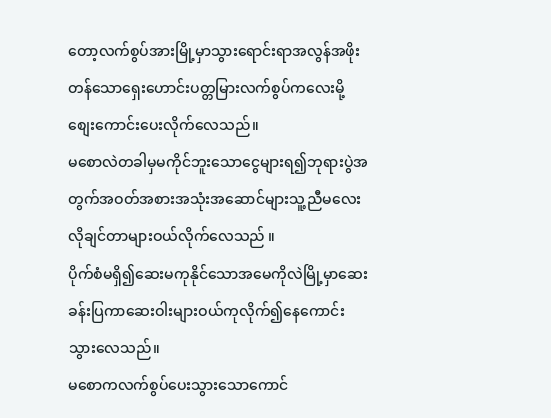တော့လက်စွပ်အားမြို့မှာသွားရောင်းရာအလွန်အဖိုးတန်သောရှေးဟောင်းပတ္တမြားလက်စွပ်ကလေးမို့စျေးကောင်းပေးလိုက်လေသည်။
မစောလဲတခါမှမကိုင်ဘူးသောငွေများရ၍ဘုရားပွဲအတွက်အဝတ်အစားအသုံးအဆောင်များသူ့ညီမလေးလိုချင်တာများဝယ်လိုက်လေသည် ။
ပိုက်စံမရှိ၍ဆေးမကုနိုင်သောအမေကိုလဲမြို့မှာဆေးခန်းပြကာဆေးဝါးများဝယ်ကုလိုက်၍နေကောင်းသွားလေသည်။
မစောကလက်စွပ်ပေးသွားသောကောင်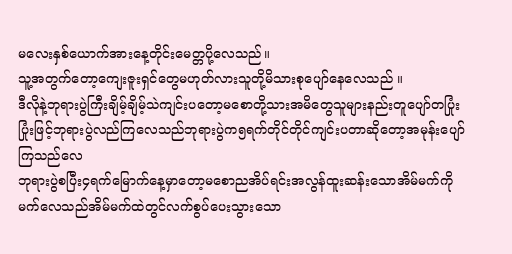မလေးနှစ်ယောက်အားနေ့တိုင်းမေတ္တပို့လေသည်။
သူ့အတွက်တော့ကျေးဇူးရှင်တွေမဟုတ်လားသူတို့မိသားစုပျော်နေလေသည် ။
ဒီလိုနဲ့ဘုရားပွဲကြီးချိမ့်ချိမ့်သဲကျင်းပတော့မစောတို့သားအမိတွေသူများနည်းတူပျော်တပြုံးပြုံးဖြင့်ဘုရားပွဲလည်ကြလေသည်ဘုရားပွဲက၅ရက်တိုင်တိုင်ကျင်းပတာဆိုတော့အမုန်းပျော်ကြသည်လေ
ဘုရားပွဲစပြီး၄ရက်မြောက်နေ့မှာတော့မစောညအိပ်ရင်းအလွန်ထူးဆန်းသောအိမ်မက်ကိုမက်လေသည်အိမ်မက်ထဲတွင်လက်စွပ်ပေးသွားသော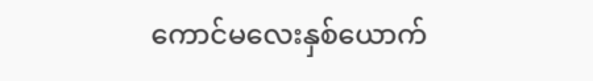ကောင်မလေးနှစ်ယောက်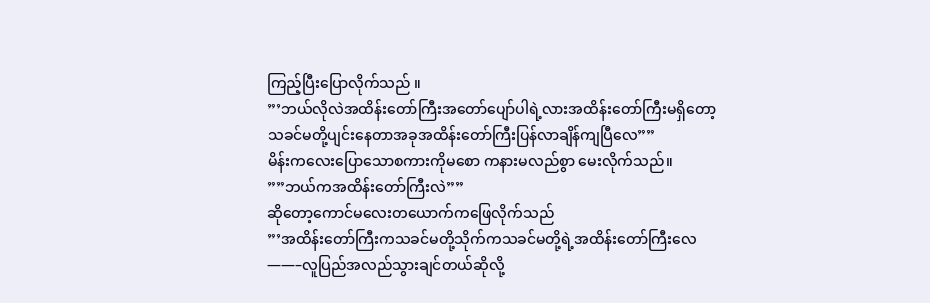ကြည့်ပြီးပြောလိုက်သည် ။
”’ဘယ်လိုလဲအထိန်းတော်ကြီးအတော်ပျော်ပါရဲ့လားအထိန်းတော်ကြီးမရှိတော့သခင်မတို့ပျင်းနေတာအခုအထိန်းတော်ကြီးပြန်လာချိန်ကျပြီလေ””
မိန်းကလေးပြောသောစကားကိုမစော ကနားမလည်စွာ မေးလိုက်သည်။
””ဘယ်ကအထိန်းတော်ကြီးလဲ””
ဆိုတော့ကောင်မလေးတယောက်ကဖြေလိုက်သည်
”’အထိန်းတော်ကြီးကသခင်မတို့သိုက်ကသခင်မတို့ရဲ့အထိန်းတော်ကြီးလေ——–လူပြည်အလည်သွားချင်တယ်ဆိုလို့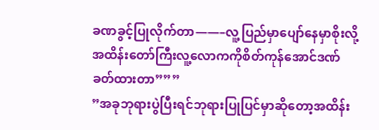ခဏခွင့်ပြုလိုက်တာ——–လူ့ပြည်မှာပျော်နေမှာစိုးလို့အထိန်းတော်ကြီးလူ့လောကကိုစိတ်ကုန်အောင်ဒဏ်ခတ်ထားတာ”””
”အခုဘုရားပွဲပြီးရင်ဘုရားပြုပြင်မှာဆိုတော့အထိန်း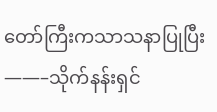တော်ကြီးကသာသနာပြုပြီး——–သိုက်နန်းရှင်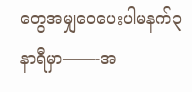တွေအမျှဝေပေးပါမနက်၃နာရီမှာ——-အ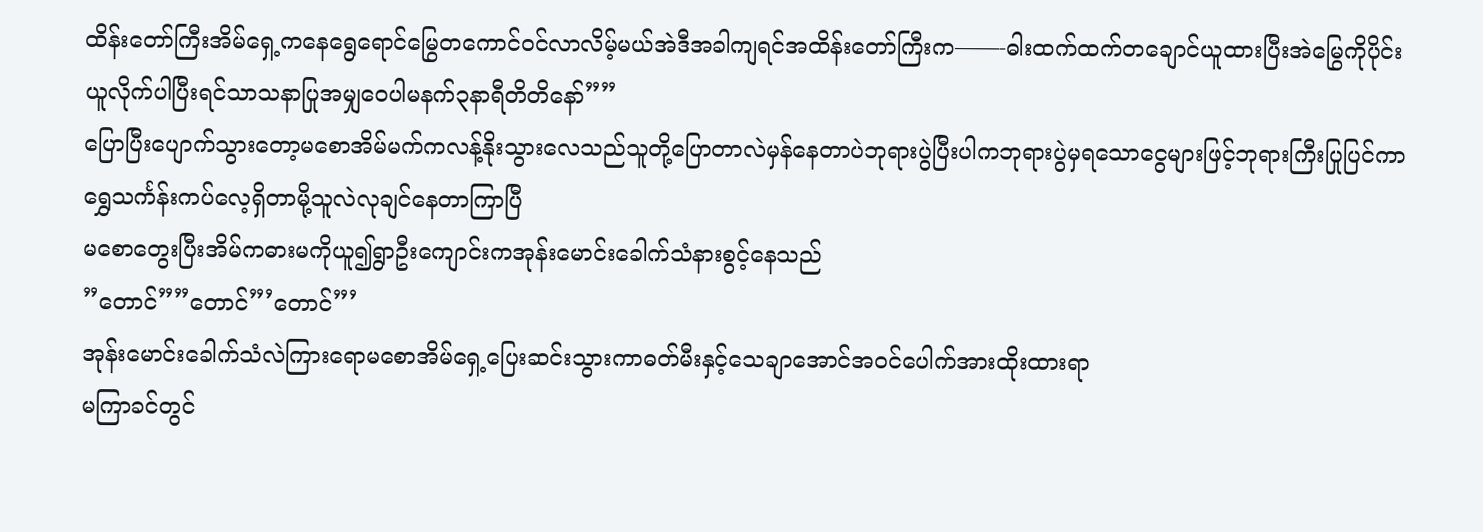ထိန်းတော်ကြီးအိမ်ရှေ့ကနေရွေရောင်မြွေတကောင်ဝင်လာလိမ့်မယ်အဲဒီအခါကျရင်အထိန်းတော်ကြီးက——-ဓါးထက်ထက်တချောင်ယူထားပြီးအဲမြွေကိုပိုင်းယူလိုက်ပါပြီးရင်သာသနာပြုအမျှဝေပါမနက်၃နာရီတိတိနော်””
ပြောပြီးပျောက်သွားတော့မစောအိမ်မက်ကလန့်နိုးသွားလေသည်သူတို့ပြောတာလဲမှန်နေတာပဲဘုရားပွဲပြီးပါကဘုရားပွဲမှရသောငွေများဖြင့်ဘုရားကြီးပြုပြင်ကာရွှေသင်္ကန်းကပ်လေ့ရှိတာမို့သူလဲလုချင်နေတာကြာပြီ
မစောတွေးပြီးအိမ်ကဓားမကိုယူ၍ရွာဦးကျောင်းကအုန်းမောင်းခေါက်သံနားစွင့်နေသည်
”တောင်””တောင်”’တောင်”’
အုန်းမောင်းခေါက်သံလဲကြားရောမစောအိမ်ရှေ့ပြေးဆင်းသွားကာဓတ်မီးနှင့်သေချာအောင်အဝင်ပေါက်အားထိုးထားရာ
မကြာခင်တွင်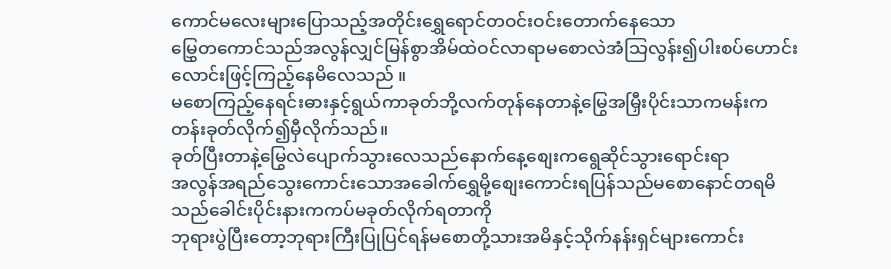ကောင်မလေးများပြောသည့်အတိုင်းရွှေရောင်တဝင်းဝင်းတောက်နေသော
မြွှေတကောင်သည်အလွန်လျှင်မြန်စွာအိမ်ထဲဝင်လာရာမစောလဲအံသြလွန်း၍ပါးစပ်ဟောင်းလောင်းဖြင့်ကြည့်နေမိလေသည် ။
မစောကြည့်နေရင်းဓားနှင့်ရွယ်ကာခုတ်ဘို့လက်တုန်နေတာနဲ့မြွေအမြှီးပိုင်းသာကမန်းကတန်းခုတ်လိုက်၍မှီလိုက်သည်။
ခုတ်ပြီးတာနဲ့မြွေလဲပျောက်သွားလေသည်နောက်နေ့စျေးကရွေဆိုင်သွားရောင်းရာ
အလွန်အရည်သွေးကောင်းသောအခေါက်ရွှေမို့စျေးကောင်းရပြန်သည်မစောနောင်တရမိသည်ခေါင်းပိုင်းနားကကပ်မခုတ်လိုက်ရတာကို
ဘုရားပွဲပြီးတော့ဘုရားကြီးပြုပြင်ရန်မစောတို့သားအမိနှင့်သိုက်နန်းရှင်များကောင်း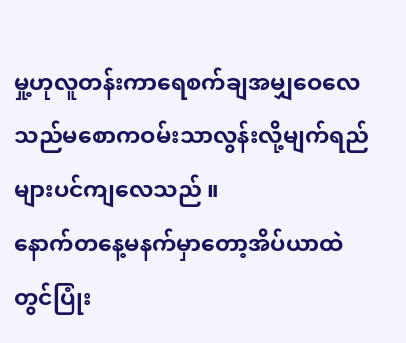မှု့ဟုလူတန်းကာရေစက်ချအမျှဝေလေသည်မစောကဝမ်းသာလွန်းလို့မျက်ရည်များပင်ကျလေသည် ။
နောက်တနေ့မနက်မှာတော့အိပ်ယာထဲတွင်ပြုံး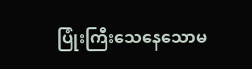ပြုံးကြီးသေနေသောမ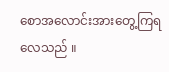စောအလောင်းအားတွေ့ကြရလေသည် ။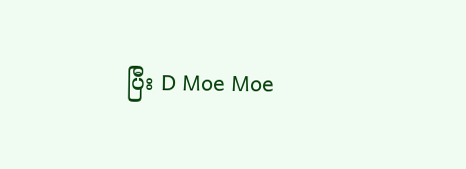ပြီး D Moe Moe